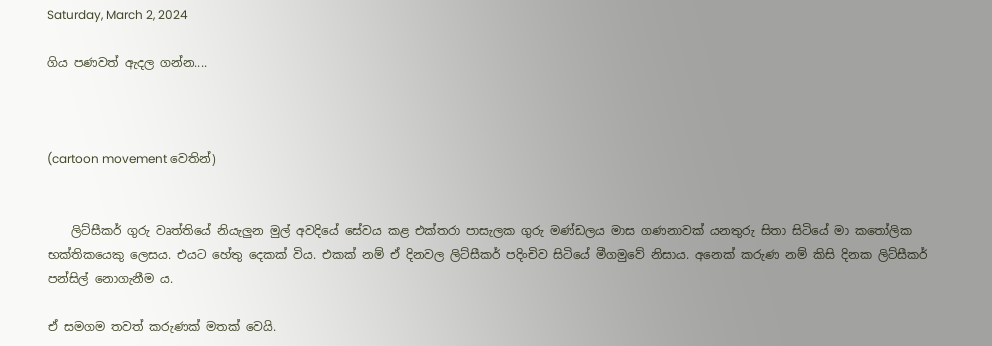Saturday, March 2, 2024

ගිය පණවත් ඇදල ගන්න....



(cartoon movement වෙතින්)


    ලිට්සීකර් ගුරු වෘත්තියේ නියැලුන මුල් අවදියේ සේවය කළ එක්තරා පාසැලක ගුරු මණ්ඩලය මාස ගණනාවක් යනතුරු සිතා සිටියේ මා කතෝලික භක්තිකයෙකු ලෙසය. එයට හේතු දෙකක් විය. එකක් නම් ඒ දිනවල ලිට්සීකර් පදිංචිව සිටියේ මීගමුවේ නිසාය. අනෙක් කරුණ නම් කිසි දිනක ලිට්සීකර් පන්සිල් නොගැනීම ය.

ඒ සමගම තවත් කරුණක් මතක් වෙයි.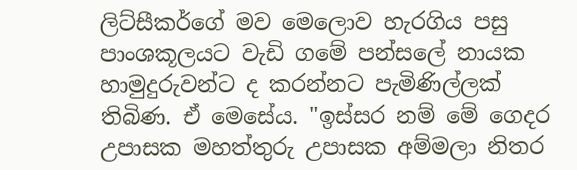ලිට්සීකර්ගේ මව මෙලොව හැරගිය පසු පාංශකූලයට වැඩි ගමේ පන්සලේ නායක හාමුදුරුවන්ට ද කරන්නට පැමිණිල්ලක් තිබිණ. ඒ මෙසේය. "ඉස්සර නම් මේ ගෙදර උපාසක මහත්තුරු උපාසක අම්මලා නිතර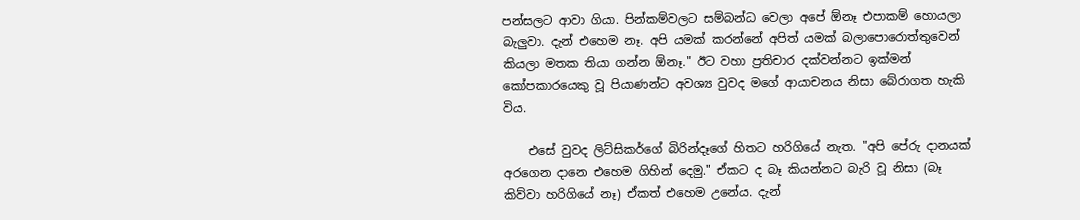පන්සලට ආවා ගියා. පින්කම්වලට සම්බන්ධ වෙලා අපේ ඕනෑ එපාකම් හොයලා බැලුවා. දැන් එහෙම නෑ. අපි යමක් කරන්නේ අපිත් යමක් බලාපොරොත්තුවෙන් කියලා මතක තියා ගන්න ඕනෑ." ඊට වහා ප්‍රතිචාර දක්වන්නට ඉක්මන් කෝපකාරයෙකු වූ පියාණන්ට අවශ්‍ය වුවද මගේ ආයාචනය නිසා බේරාගත හැකි විය.

    එසේ වුවද ලිට්සිකර්ගේ බිරින්දෑගේ හිතට හරිගියේ නැත. "අපි පේරු දානයක් අරගෙන දානෙ එහෙම ගිහින් දෙමු." ඒකට ද බෑ කියන්නට බැරි වූ නිසා (බෑ කිව්වා හරිගියේ නෑ) ඒකත් එහෙම උනේය. දැන්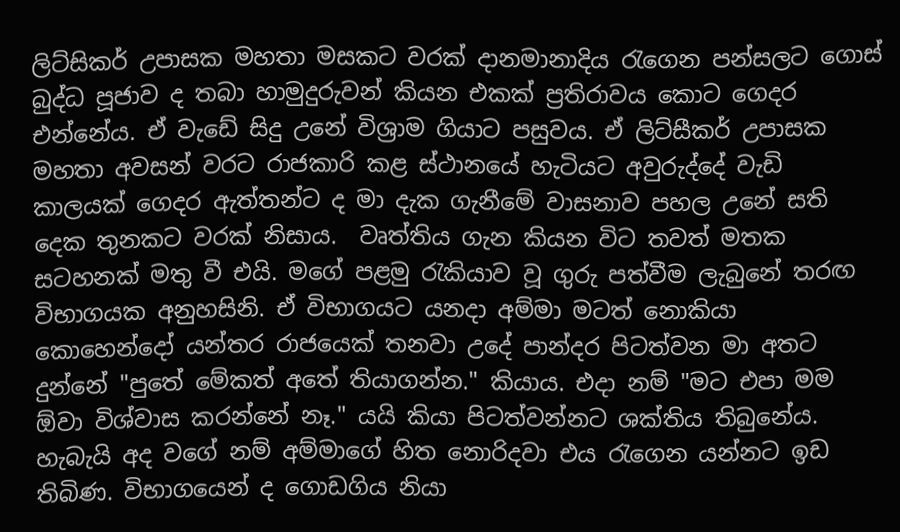ලිට්සිකර් උපාසක මහතා මසකට වරක් දානමානාදිය රැගෙන පන්සලට ගොස් බුද්ධ පූජාව ද තබා හාමුදුරුවන් කියන එකක් ප්‍රතිරාවය කොට ගෙදර එන්නේය. ඒ වැඩේ සිදු උනේ විශ්‍රාම ගියාට පසුවය. ඒ ලිට්සීකර් උපාසක මහතා අවසන් වරට රාජකාරි කළ ස්ථානයේ හැටියට අවුරුද්දේ වැඩි කාලයක් ගෙදර ඇත්තන්ට ද මා දැක ගැනීමේ වාසනාව පහල උනේ සති දෙක තුනකට වරක් නිසාය.  වෘත්තිය ගැන කියන විට තවත් මතක සටහනක් මතු වී එයි. මගේ පළමු රැකියාව වූ ගුරු පත්වීම ලැබුනේ තරඟ විභාගයක අනුහසිනි. ඒ විභාගයට යනදා අම්මා මටත් නොකියා කොහෙන්දෝ යන්තර රාජයෙක් තනවා උදේ පාන්දර පිටත්වන මා අතට දුන්නේ "පුතේ මේකත් අතේ තියාගන්න." කියාය. එදා නම් "මට එපා මම ඕවා විශ්වාස කරන්නේ නෑ." යයි කියා පිටත්වන්නට ශක්තිය තිබුනේය. හැබැයි අද වගේ නම් අම්මාගේ හිත නොරිදවා එය රැගෙන යන්නට ඉඩ තිබිණ. විභාගයෙන් ද ගොඩගිය නියා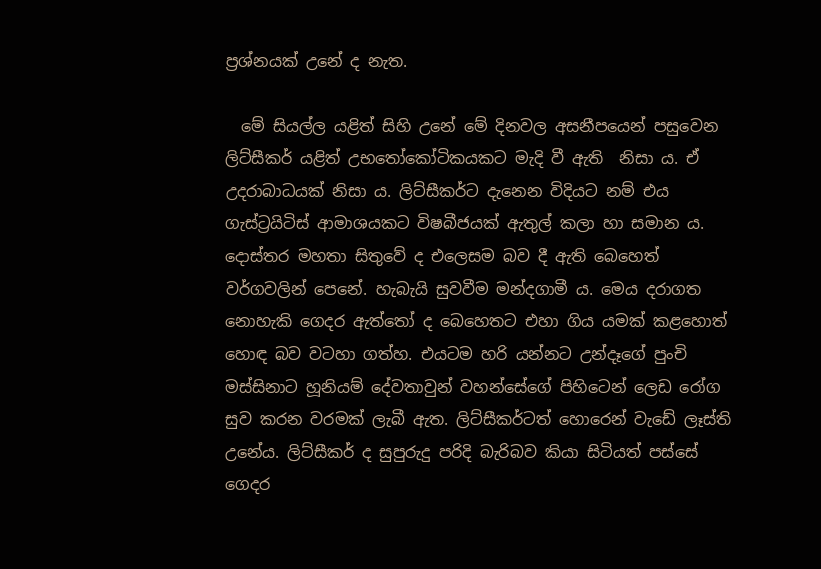ප්‍රශ්නයක් උනේ ද නැත.

  මේ සියල්ල යළිත් සිහි උනේ මේ දිනවල අසනීපයෙන් පසුවෙන ලිට්සීකර් යළිත් උභතෝකෝටිකයකට මැදි වී ඇති  නිසා ය. ඒ උදරාබාධයක් නිසා ය. ලිට්සීකර්ට දැනෙන විදියට නම් එය ගැස්ට්‍රයිටිස් ආමාශයකට විෂබීජයක් ඇතුල් කලා හා සමාන ය. දොස්තර මහතා සිතුවේ ද එලෙසම බව දී ඇති බෙහෙත් වර්ගවලින් පෙනේ. හැබැයි සුවවීම මන්දගාමී ය. මෙය දරාගත නොහැකි ගෙදර ඇත්තෝ ද බෙහෙතට එහා ගිය යමක් කළහොත් හොඳ බව වටහා ගත්හ. එයටම හරි යන්නට උන්දෑගේ පුංචි මස්සිනාට හූනියම් දේවතාවුන් වහන්සේගේ පිහිටෙන් ලෙඩ රෝග සුව කරන වරමක් ලැබී ඇත. ලිට්සීකර්ටත් හොරෙන් වැඩේ ලෑස්ති උනේය. ලිට්සීකර් ද සුපුරුදු පරිදි බැරිබව කියා සිටියත් පස්සේ ගෙදර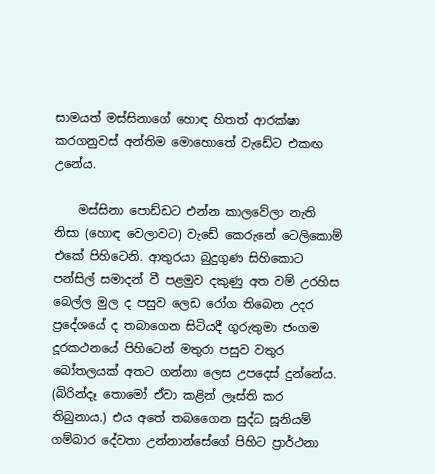සාමයත් මස්සිනාගේ හොඳ හිතත් ආරක්ෂා කරගනුවස් අන්තිම මොහොතේ වැඩේට එකඟ උනේය.

    මස්සිනා පොඩ්ඩට එන්න කාලවේලා නැති නිසා (හොඳ වෙලාවට) වැඩේ කෙරුනේ ටෙලිකොම් එකේ පිහිටෙනි. ආතුරයා බුදුගුණ සිහිකොට පන්සිල් සමාදන් වී පළමුව දකුණු අත වම් උරහිස බෙල්ල මුල ද පසුව ලෙඩ රෝග තිබෙන උදර ප්‍රදේශයේ ද තබාගෙන සිටියදී ගුරුතුමා ජංගම දූරකථනයේ පිහිටෙන් මතුරා පසුව වතුර බෝතලයක් අතට ගන්නා ලෙස උපදෙස් දුන්නේය. (බිරින්දෑ තොමෝ ඒවා කළින් ලෑස්ති කර තිබුනාය.) එය අතේ තබගෛන සුද්ධ සූනියම් ගම්බාර දේවතා උන්නාන්සේගේ පිහිට ප්‍රාර්ථනා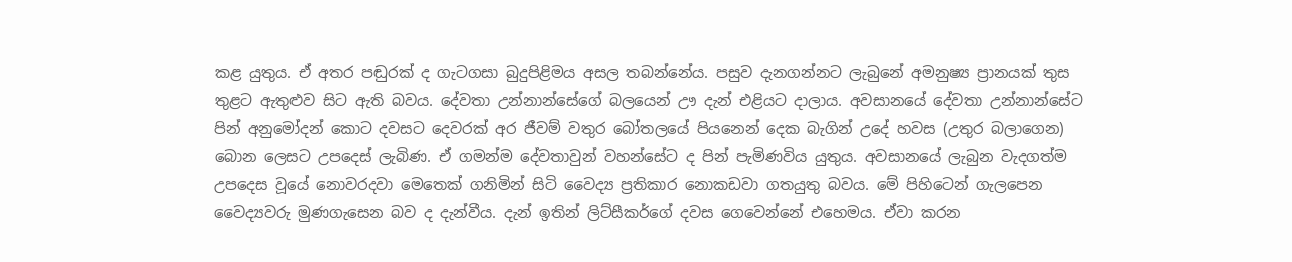කළ යුතුය. ඒ අතර පඬුරක් ද ගැටගසා බුදුපිළිමය අසල තබන්නේය. පසුව දැනගන්නට ලැබුනේ අමනුෂ්‍ය ප්‍රානයක් තුස තුළට ඇතුළුව සිට ඇති බවය. දේවතා උන්නාන්සේගේ බලයෙන් ඌ දැන් එළියට දාලාය. අවසානයේ දේවතා උන්නාන්සේට පින් අනුමෝදන් කොට දවසට දෙවරක් අර ජීවම් වතුර බෝතලයේ පියනෙන් දෙක බැගින් උදේ හවස (උතුර බලාගෙන) බොන ලෙසට උපදෙස් ලැබිණ. ඒ ගමන්ම දේවතාවුන් වහන්සේට ද පින් පැමිණවිය යුතුය. අවසානයේ ලැබුන වැදගත්ම උපදෙස වූයේ නොවරදවා මෙතෙක් ගනිමින් සිටි වෛද්‍ය ප්‍රතිකාර නොකඩවා ගතයුතු බවය. මේ පිහිටෙන් ගැලපෙන වෛද්‍යවරු මුණගැසෙන බව ද දැන්වීය. දැන් ඉතින් ලිට්සීකර්ගේ දවස ගෙවෙන්නේ එහෙමය. ඒවා කරන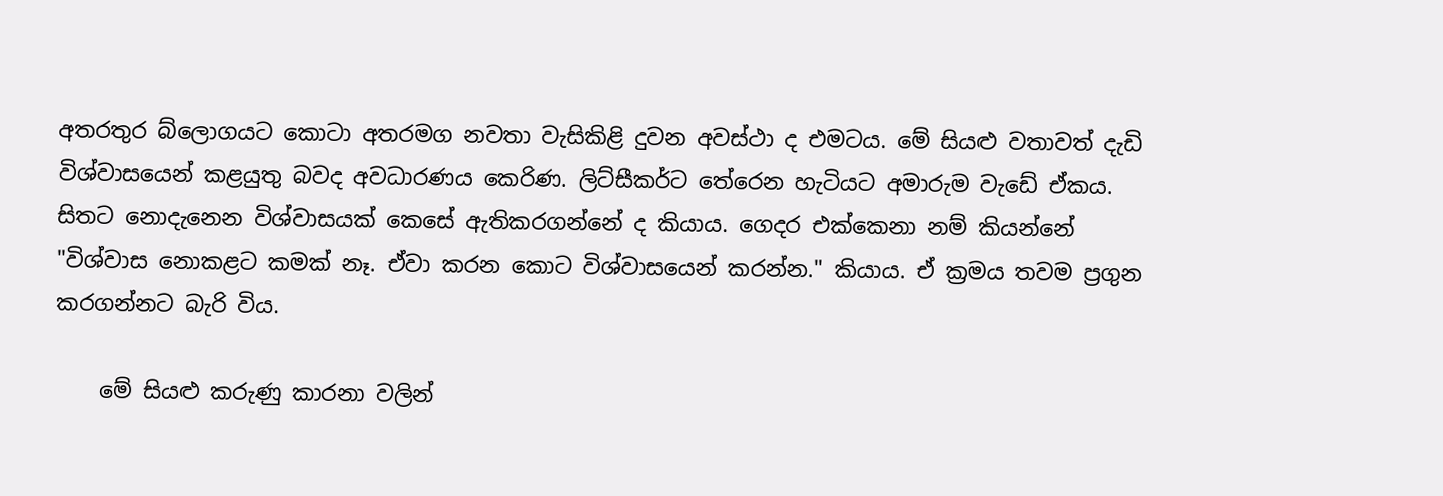අතරතුර බ්ලොගයට කොටා අතරමග නවතා වැසිකිළි දුවන අවස්ථා ද එමටය. මේ සියළු වතාවත් දැඩි විශ්වාසයෙන් කළයුතු බවද අවධාරණය කෙරිණ. ලිට්සීකර්ට තේරෙන හැටියට අමාරුම වැඩේ ඒකය. සිතට නොදැනෙන විශ්වාසයක් කෙසේ ඇතිකරගන්නේ ද කියාය. ගෙදර එක්කෙනා නම් කියන්නේ "විශ්වාස නොකළට කමක් නෑ. ඒවා කරන කොට විශ්වාසයෙන් කරන්න." කියාය. ඒ ක්‍රමය තවම ප්‍රගුන කරගන්නට බැරි විය.

    මේ සියළු කරුණු කාරනා වලින්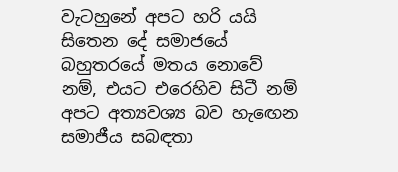වැටහුනේ අපට හරි යයි සිතෙන දේ සමාජයේ බහුතරයේ මතය නොවේ නම්, එයට එරෙහිව සිටී නම් අපට අත්‍යවශ්‍ය බව හැඟෙන සමාජීය සබඳතා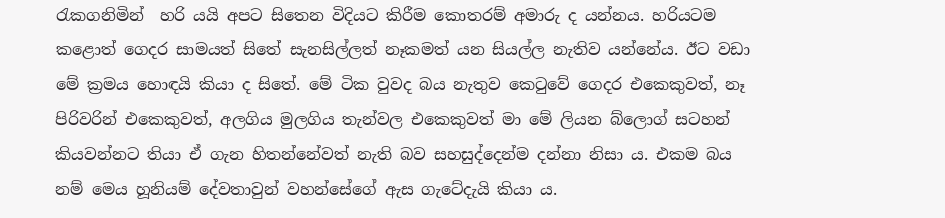රැකගනිමින්  හරි යයි අපට සිතෙන විදියට කිරීම කොතරම් අමාරු ද යන්නය. හරියටම කළොත් ගෙදර සාමයත් සිතේ සැනසිල්ලත් නෑකමත් යන සියල්ල නැතිව යන්නේය. ඊට වඩා මේ ක්‍රමය හොඳයි කියා ද සිතේ. මේ ටික වුවද බය නැතුව කෙටුවේ ගෙදර එකෙකුවත්, නෑ පිරිවරින් එකෙකුවත්, අලගිය මුලගිය තැන්වල එකෙකුවත් මා මේ ලියන බ්ලොග් සටහන් කියවන්නට තියා ඒ ගැන හිතන්නේවත් නැති බව සහසුද්දෙන්ම දන්නා නිසා ය. එකම බය නම් මෙය හූනියම් දේවතාවුන් වහන්සේගේ ඇස ගැටේදැයි කියා ය.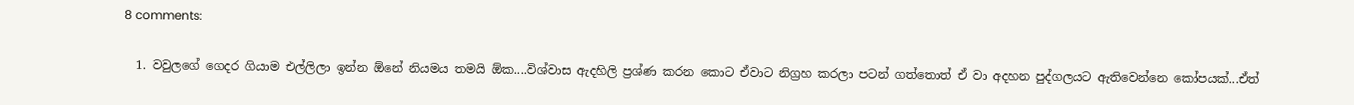8 comments:

  1. වවුලගේ ගෙදර ගියාම එල්ලිලා ඉන්න ඕනේ නියමය තමයි ඕක....විශ්වාස ඇදහිලි ප්‍රශ්ණ කරන කොට ඒවාට නිග්‍රහ කරලා පටන් ගත්තොත් ඒ වා අදහන පුද්ගලයට ඇතිවෙන්නෙ කෝපයක්...ඒත්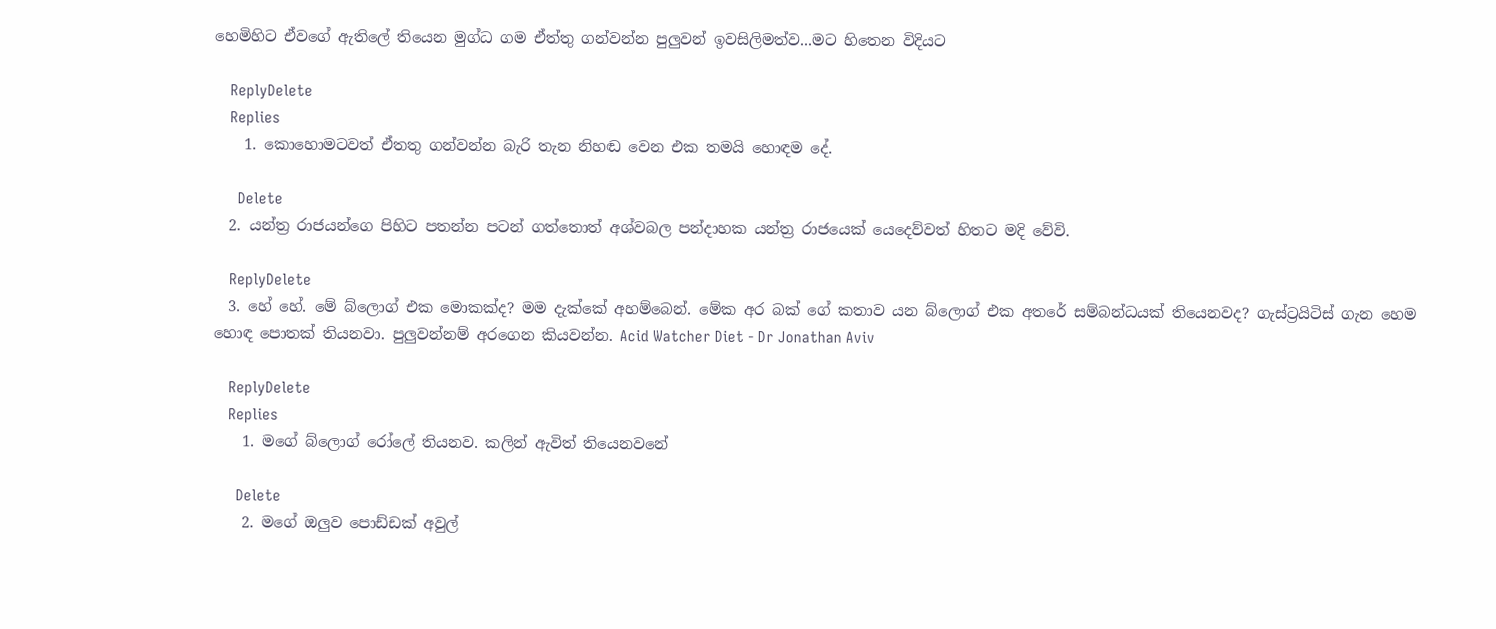හෙමිහිට ඒවගේ ඇතිලේ තියෙන මුග්ධ ගම ඒත්තු ගන්වන්න පුලුවන් ඉවසිලිමත්ව...මට හිතෙන විදියට

    ReplyDelete
    Replies
    1. කොහොමටවත් ඒතතු ගන්වන්න බැරි තැන නිහඬ වෙන එක තමයි හොඳම දේ.

      Delete
  2. යන්ත්‍ර රාජයන්ගෙ පිහිට පතන්න පටන් ගත්තොත් අශ්වබල පන්දාහක යන්ත්‍ර රාජයෙක් යෙදෙව්වත් හිතට මදි වේවි.

    ReplyDelete
  3. හේ හේ. මේ බ්ලොග් එක මොකක්ද? මම දැක්කේ අහම්බෙන්. මේක අර බක් ගේ කතාව යන බ්ලොග් එක අතරේ සම්බන්ධයක් තියෙනවද? ගැස්ට්‍රයිටිස් ගැන හෙම හොඳ පොතක් තියනවා. පුලුවන්නම් අරගෙන කියවන්න. Acid Watcher Diet - Dr Jonathan Aviv

    ReplyDelete
    Replies
    1. මගේ බ්ලොග් රෝලේ තියනව. කලින් ඇවිත් තියෙනවනේ

      Delete
    2. මගේ ඔලුව පොඩ්ඩක් අවුල්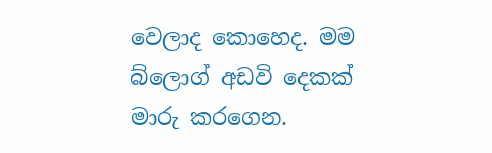වෙලාද කොහෙද. මම බ්ලොග් අඩවි දෙකක් මාරු කරගෙන.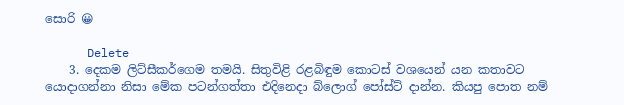සොරි 😀

      Delete
    3. දෙකම ලිට්සීකර්ගෙම තමයි. සිතුවිළි රළබිඳුම කොටස් වශයෙන් යන කතාවට යොදාගන්නා නිසා මේක පටන්ගත්තා එදිනෙදා බ්ලොග් පෝස්ට් දාන්න. කියපු පොත නම්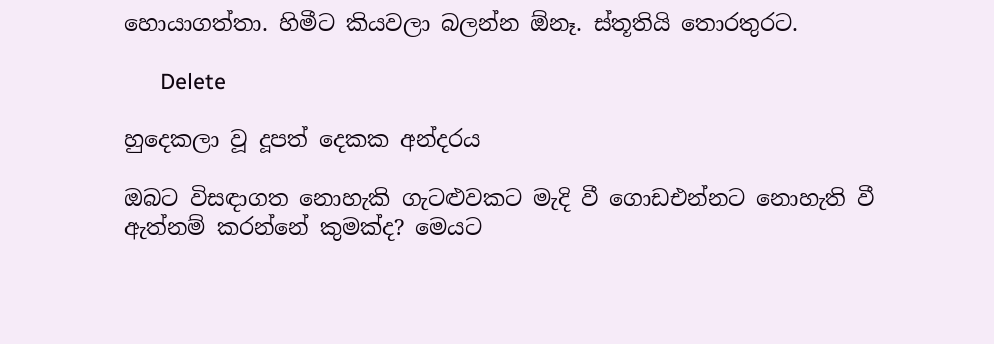හොයාගත්තා. හිමීට කියවලා බලන්න ඕනෑ. ස්තූතියි තොරතුරට.

      Delete

හුදෙකලා වූ දූපත් දෙකක අන්දරය

ඔබට විසඳාගත නොහැකි ගැටළුවකට මැදි වී ගොඩඑන්නට නොහැති වී ඇත්නම් කරන්නේ කුමක්ද? මෙයට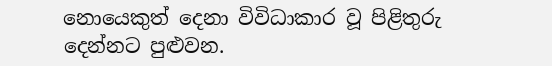නොයෙකුත් දෙනා විවිධාකාර වූ පිළිතුරු දෙන්නට පුළුවන.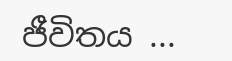ජීවිතය ...